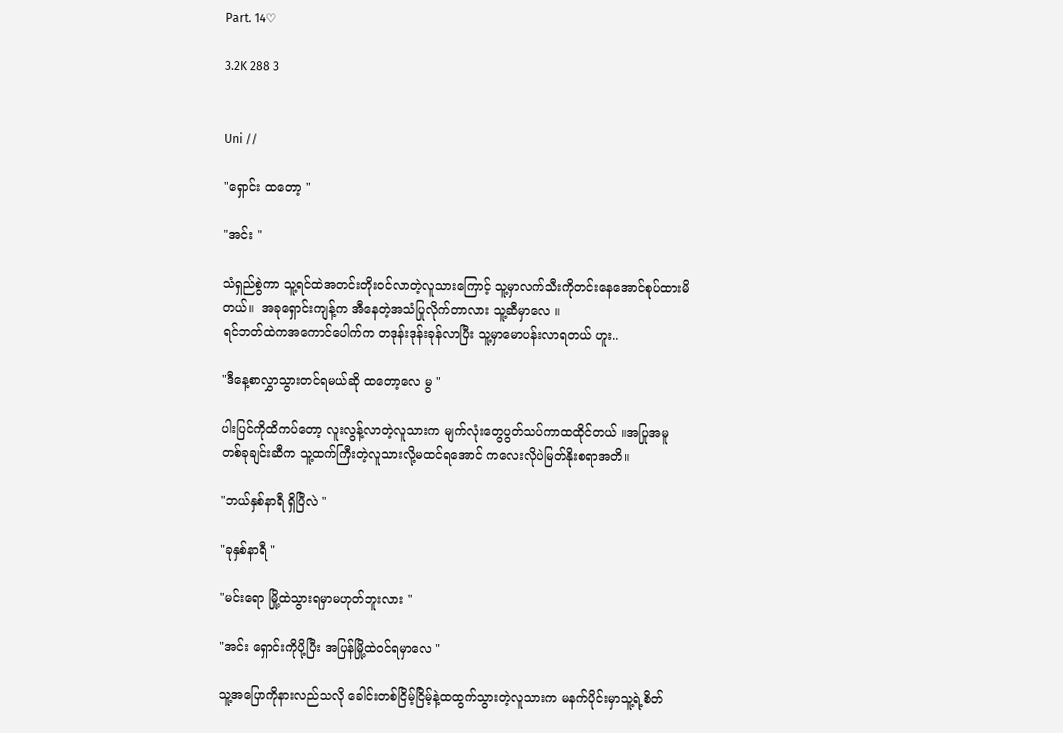Part. 14♡

3.2K 288 3


Uni //

"ရှောင်း ထတော့ "

"အင်း "

သံရှည်စွဲကာ သူ့ရင်ထဲအတင်းတိုးဝင်လာတဲ့လူသားကြောင့် သူ့မှာလက်သီးကိုတင်းနေအောင်စုပ်ထားမိတယ်။  အခုရှောင်းကျန့်က အီနေတဲ့အသံပြုလိုက်တာလား သူ့ဆီမှာလေ ။
ရင်ဘတ်ထဲကအကောင်ပေါက်က တဒုန်းဒုန်းခုန်လာပြီး သူ့မှာမောပန်းလာရတယ် ဟူး..

"ဒီနေ့စာလွှာသွားတင်ရမယ်ဆို ထတော့လေ မွ "

ပါးပြင်ကိုထိကပ်တော့ လူးလွန့်လာတဲ့လူသားက မျက်လုံးတွေပွတ်သပ်ကာထထိုင်တယ် ။အပြုအမူတစ်ခုချင်းဆီက သူ့ထက်ကြီးတဲ့လူသားလို့မထင်ရအောင် ကလေးလိုပဲမြတ်နိုးစရာအတိ။

"ဘယ်နှစ်နာရီ ရှိပြီလဲ "

"ခုနှစ်နာရီ "

"မင်းရော မြို့ထဲသွားရမှာမဟုတ်ဘူးလား "

"အင်း ရှောင်းကိုပို့ပြီး အပြန်မြို့ထဲဝင်ရမှာလေ "

သူ့အပြောကိုနားလည်သလို ခေါင်းတစ်ငြိမ့်ငြိမ့်နဲ့ထထွက်သွားတဲ့လူသားက မနက်ပိုင်းမှာသူ့ရဲ့စိတ်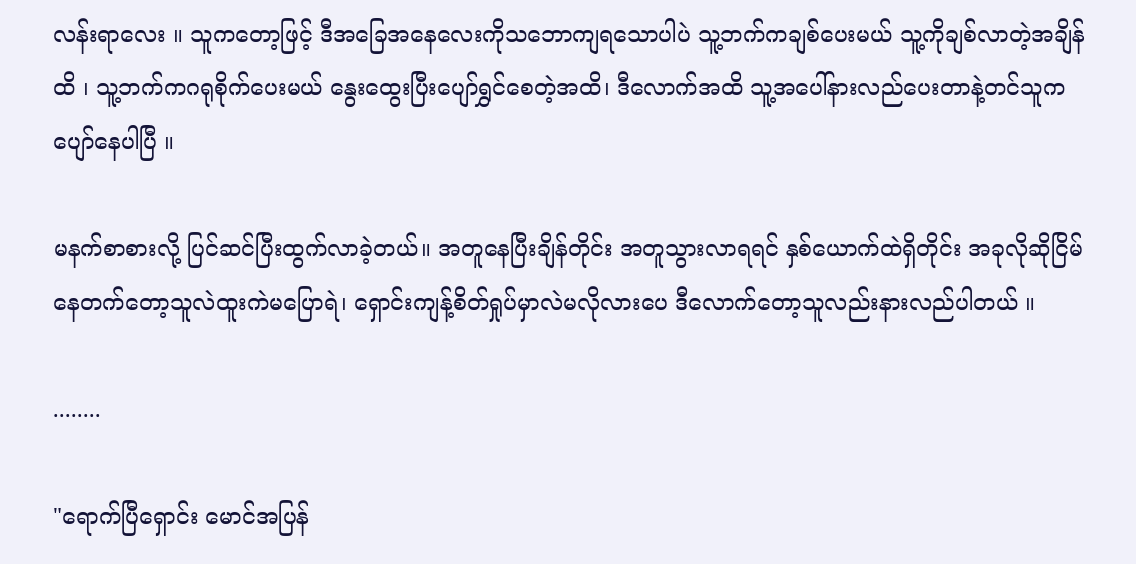လန်းရာလေး ။ သူကတော့ဖြင့် ဒီအခြေအနေလေးကိုသဘောကျရသောပါပဲ သူ့ဘက်ကချစ်ပေးမယ် သူ့ကိုချစ်လာတဲ့အချိန်ထိ ၊ သူ့ဘက်ကဂရုစိုက်ပေးမယ် နွေးထွေးပြီးပျော်ရွှင်စေတဲ့အထိ၊ ဒီလောက်အထိ သူ့အပေါ်နားလည်ပေးတာနဲ့တင်သူကပျော်နေပါပြီ ။

မနက်စာစားလို့ ပြင်ဆင်ပြီးထွက်လာခဲ့တယ်။ အတူနေပြီးချိန်တိုင်း အတူသွားလာရရင် နှစ်ယောက်ထဲရှိတိုင်း အခုလိုဆိုငြိမ်နေတက်တော့သူလဲထူးကဲမပြောရဲ၊ ရှောင်းကျန့်စိတ်ရှုပ်မှာလဲမလိုလားပေ ဒီလောက်တော့သူလည်းနားလည်ပါတယ် ။

........

"ရောက်ပြီရှောင်း မောင်အပြန်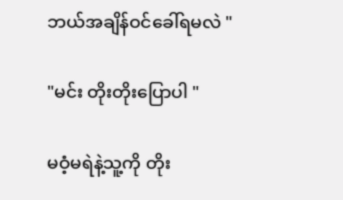ဘယ်အချိန်ဝင်ခေါ်ရမလဲ "

"မင်း တိုးတိုးပြောပါ "

မဝံ့မရဲနဲ့သူ့ကို တိုး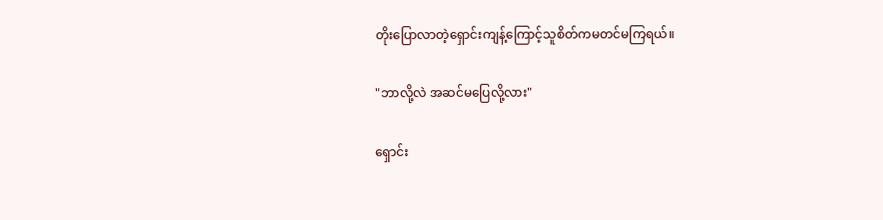တိုးပြောလာတဲ့ရှောင်းကျန့်ကြောင့်သူစိတ်ကမတင်မကြရယ်။

"ဘာလို့လဲ အဆင်မပြေလို့လား"

ရှောင်း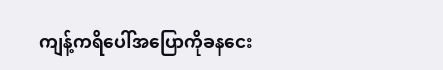ကျန့်ကရိပေါ်အပြောကိုခနငေး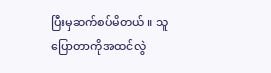ပြီးမှဆက်စပ်မိတယ် ။ သူပြောတာကိုအထင်လွဲ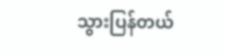သွားပြန်တယ်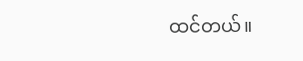ထင်တယ်။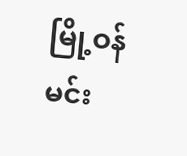မြို့ဝန်မင်း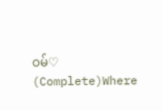ဝမ်♡ (Complete)Where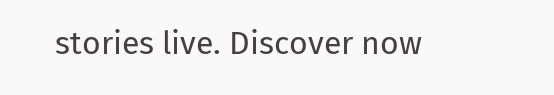stories live. Discover now